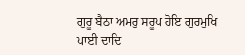ਗੁਰੂ ਬੈਠਾ ਅਮਰੁ ਸਰੂਪ ਹੋਇ ਗੁਰਮੁਖਿ ਪਾਈ ਦਾਦਿ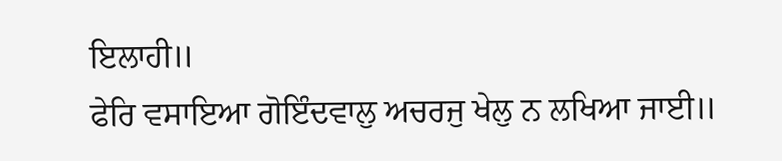ਇਲਾਹੀ॥
ਫੇਰਿ ਵਸਾਇਆ ਗੋਇੰਦਵਾਲੁ ਅਚਰਜੁ ਖੇਲੁ ਨ ਲਖਿਆ ਜਾਈ॥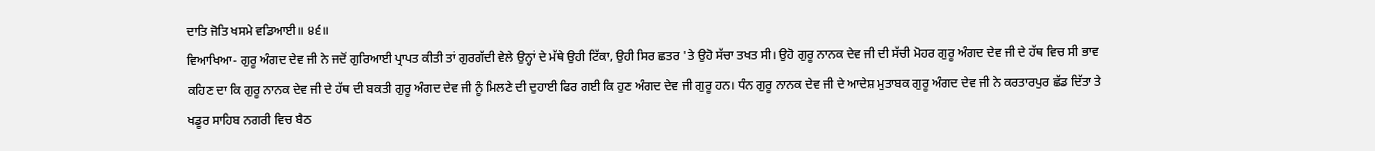ਦਾਤਿ ਜੋਤਿ ਖਸਮੇ ਵਡਿਆਈ॥ ੪੬॥
ਵਿਆਖਿਆ- ਗੁਰੂ ਅੰਗਦ ਦੇਵ ਜੀ ਨੇ ਜਦੋਂ ਗੁਰਿਆਈ ਪ੍ਰਾਪਤ ਕੀਤੀ ਤਾਂ ਗੁਰਗੱਦੀ ਵੇਲੇ ਉਨ੍ਹਾਂ ਦੇ ਮੱਥੇ ਉਹੀ ਟਿੱਕਾ, ਉਹੀ ਸਿਰ ਛਤਰ 'ਤੇ ਉਹੋ ਸੱਚਾ ਤਖਤ ਸੀ। ਉਹੋ ਗੁਰੂ ਨਾਨਕ ਦੇਵ ਜੀ ਦੀ ਸੱਚੀ ਮੋਹਰ ਗੁਰੂ ਅੰਗਦ ਦੇਵ ਜੀ ਦੇ ਹੱਥ ਵਿਚ ਸੀ ਭਾਵ ਕਹਿਣ ਦਾ ਕਿ ਗੁਰੂ ਨਾਨਕ ਦੇਵ ਜੀ ਦੇ ਹੱਥ ਦੀ ਬਕਤੀ ਗੁਰੂ ਅੰਗਦ ਦੇਵ ਜੀ ਨੂੰ ਮਿਲਣੇ ਦੀ ਦੁਹਾਈ ਫਿਰ ਗਈ ਕਿ ਹੁਣ ਅੰਗਦ ਦੇਵ ਜੀ ਗੁਰੂ ਹਨ। ਧੰਨ ਗੁਰੂ ਨਾਨਕ ਦੇਵ ਜੀ ਦੇ ਆਦੇਸ਼ ਮੁਤਾਬਕ ਗੁਰੂ ਅੰਗਦ ਦੇਵ ਜੀ ਨੇ ਕਰਤਾਰਪੁਰ ਛੱਡ ਦਿੱਤਾ ਤੇ ਖਡੂਰ ਸਾਹਿਬ ਨਗਰੀ ਵਿਚ ਬੈਠ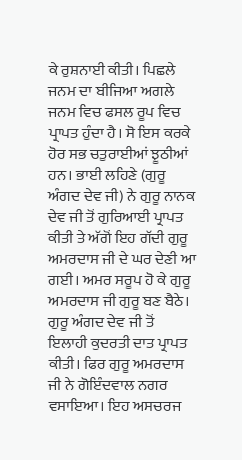ਕੇ ਰੁਸ਼ਨਾਈ ਕੀਤੀ। ਪਿਛਲੇ ਜਨਮ ਦਾ ਬੀਜਿਆ ਅਗਲੇ ਜਨਮ ਵਿਚ ਫਸਲ ਰੂਪ ਵਿਚ ਪ੍ਰਾਪਤ ਹੁੰਦਾ ਹੈ। ਸੋ ਇਸ ਕਰਕੇ ਹੋਰ ਸਭ ਚਤੁਰਾਈਆਂ ਝੂਠੀਆਂ ਹਨ। ਭਾਈ ਲਹਿਣੇ (ਗੁਰੂ ਅੰਗਦ ਦੇਵ ਜੀ) ਨੇ ਗੁਰੂ ਨਾਨਕ ਦੇਵ ਜੀ ਤੋਂ ਗੁਰਿਆਈ ਪ੍ਰਾਪਤ ਕੀਤੀ ਤੇ ਅੱਗੋਂ ਇਹ ਗੱਦੀ ਗੁਰੂ ਅਮਰਦਾਸ ਜੀ ਦੇ ਘਰ ਦੇਣੀ ਆ ਗਈ। ਅਮਰ ਸਰੂਪ ਹੋ ਕੇ ਗੁਰੂ ਅਮਰਦਾਸ ਜੀ ਗੁਰੂ ਬਣ ਬੈਠੇ। ਗੁਰੂ ਅੰਗਦ ਦੇਵ ਜੀ ਤੋਂ ਇਲਾਹੀ ਕੁਦਰਤੀ ਦਾਤ ਪ੍ਰਾਪਤ ਕੀਤੀ। ਫਿਰ ਗੁਰੂ ਅਮਰਦਾਸ ਜੀ ਨੇ ਗੋਇੰਦਵਾਲ ਨਗਰ ਵਸਾਇਆ। ਇਹ ਅਸਚਰਜ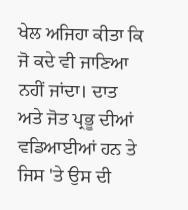ਖੇਲ ਅਜਿਹਾ ਕੀਤਾ ਕਿ ਜੋ ਕਦੇ ਵੀ ਜਾਣਿਆ ਨਹੀਂ ਜਾਂਦਾ। ਦਾਤ ਅਤੇ ਜੋਤ ਪ੍ਰਭੂ ਦੀਆਂ ਵਡਿਆਈਆਂ ਹਨ ਤੇ ਜਿਸ 'ਤੇ ਉਸ ਦੀ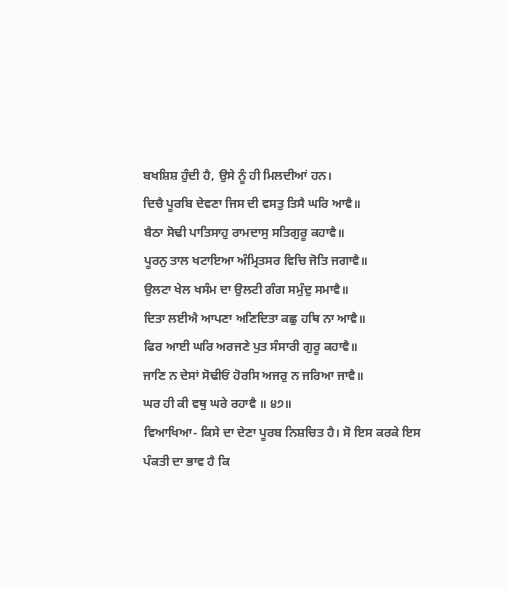ਬਖਸ਼ਿਸ਼ ਹੁੰਦੀ ਹੈ, ਉਸੇ ਨੂੰ ਹੀ ਮਿਲਦੀਆਂ ਹਨ।
ਦਿਚੈ ਪੂਰਬਿ ਦੇਵਣਾ ਜਿਸ ਦੀ ਵਸਤੁ ਤਿਸੈ ਘਰਿ ਆਵੈ॥
ਬੈਠਾ ਸੋਢੀ ਪਾਤਿਸਾਹੁ ਰਾਮਦਾਸੁ ਸਤਿਗੁਰੂ ਕਹਾਵੈ॥
ਪੂਰਨੁ ਤਾਲ ਖਟਾਇਆ ਅੰਮ੍ਰਿਤਸਰ ਵਿਚਿ ਜੋਤਿ ਜਗਾਵੈ॥
ਉਲਟਾ ਖੇਲ ਖਸੰਮ ਦਾ ਉਲਟੀ ਗੰਗ ਸਮੁੰਦੁ ਸਮਾਵੈ॥
ਦਿਤਾ ਲਈਐ ਆਪਣਾ ਅਣਿਦਿਤਾ ਕਛੁ ਹਥਿ ਨਾ ਆਵੈ॥
ਫਿਰ ਆਈ ਘਰਿ ਅਰਜਣੇ ਪੁਤ ਸੰਸਾਰੀ ਗੁਰੂ ਕਹਾਵੈ॥
ਜਾਣਿ ਨ ਦੇਸਾਂ ਸੋਢੀਓਂ ਹੋਰਸਿ ਅਜਰੁ ਨ ਜਰਿਆ ਜਾਵੈ॥
ਘਰ ਹੀ ਕੀ ਵਥੁ ਘਰੇ ਰਹਾਵੈ ॥ ੪੭॥
ਵਿਆਖਿਆ- ਕਿਸੇ ਦਾ ਦੇਣਾ ਪੂਰਬ ਨਿਸ਼ਚਿਤ ਹੈ। ਸੋ ਇਸ ਕਰਕੇ ਇਸ ਪੰਕਤੀ ਦਾ ਭਾਵ ਹੈ ਕਿ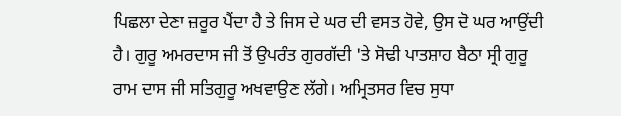ਪਿਛਲਾ ਦੇਣਾ ਜ਼ਰੂਰ ਪੈਂਦਾ ਹੈ ਤੇ ਜਿਸ ਦੇ ਘਰ ਦੀ ਵਸਤ ਹੋਵੇ, ਉਸ ਦੋ ਘਰ ਆਉਂਦੀ ਹੈ। ਗੁਰੂ ਅਮਰਦਾਸ ਜੀ ਤੋਂ ਉਪਰੰਤ ਗੁਰਗੱਦੀ 'ਤੇ ਸੋਢੀ ਪਾਤਸ਼ਾਹ ਬੈਠਾ ਸ੍ਰੀ ਗੁਰੂ ਰਾਮ ਦਾਸ ਜੀ ਸਤਿਗੁਰੂ ਅਖਵਾਉਣ ਲੱਗੇ। ਅਮ੍ਰਿਤਸਰ ਵਿਚ ਸੁਧਾ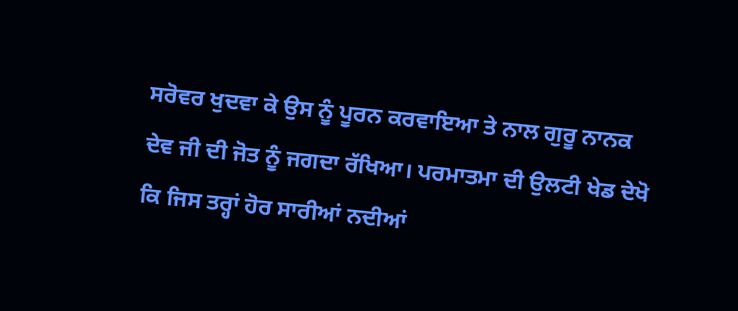ਸਰੋਵਰ ਖੁਦਵਾ ਕੇ ਉਸ ਨੂੰ ਪੂਰਨ ਕਰਵਾਇਆ ਤੇ ਨਾਲ ਗੁਰੂ ਨਾਨਕ ਦੇਵ ਜੀ ਦੀ ਜੋਤ ਨੂੰ ਜਗਦਾ ਰੱਖਿਆ। ਪਰਮਾਤਮਾ ਦੀ ਉਲਟੀ ਖੇਡ ਦੇਖੋ ਕਿ ਜਿਸ ਤਰ੍ਹਾਂ ਹੋਰ ਸਾਰੀਆਂ ਨਦੀਆਂ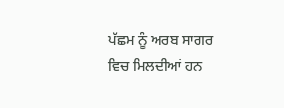ਪੱਛਮ ਨੂੰ ਅਰਬ ਸਾਗਰ ਵਿਚ ਮਿਲਦੀਆਂ ਹਨ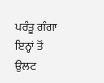ਪਰੰਤੂ ਗੰਗਾ ਇਨ੍ਹਾਂ ਤੋਂ ਉਲਟ